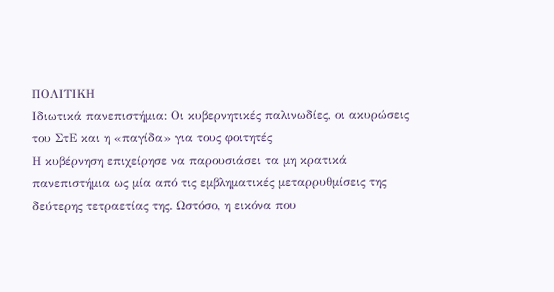ΠΟΛΙΤΙΚΗ
Ιδιωτικά πανεπιστήμια: Οι κυβερνητικές παλινωδίες, οι ακυρώσεις του ΣτΕ και η «παγίδα» για τους φοιτητές
Η κυβέρνηση επιχείρησε να παρουσιάσει τα μη κρατικά πανεπιστήμια ως μία από τις εμβληματικές μεταρρυθμίσεις της δεύτερης τετραετίας της. Ωστόσο, η εικόνα που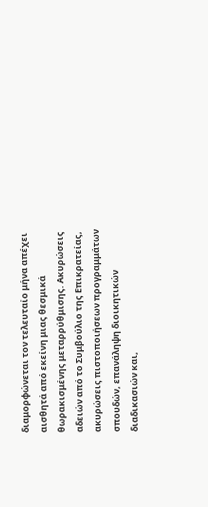διαμορφώνεται τον τελευταίο μήνα απέχει αισθητά από εκείνη μιας θεσμικά θωρακισμένης μεταρρύθμισης. Ακυρώσεις αδειών από το Συμβούλιο της Επικρατείας, ακυρώσεις πιστοποιήσεων προγραμμάτων σπουδών, επανάληψη διοικητικών διαδικασιών και,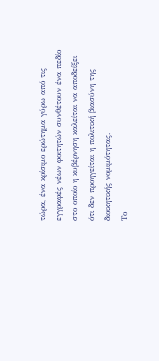τώρα, ένα κρίσιμο ερώτημα γύρω από τις εγγραφές νέων φοιτητών συνθέτουν ένα πεδίο στο οποίο η κυβέρνηση καλείται να αποδείξει ότι δεν προηγείται η πολιτική βιασύνη της διοικητικής νομιμότητας.
Το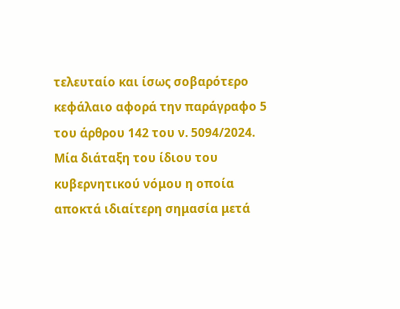τελευταίο και ίσως σοβαρότερο κεφάλαιο αφορά την παράγραφο 5 του άρθρου 142 του ν. 5094/2024. Μία διάταξη του ίδιου του κυβερνητικού νόμου η οποία αποκτά ιδιαίτερη σημασία μετά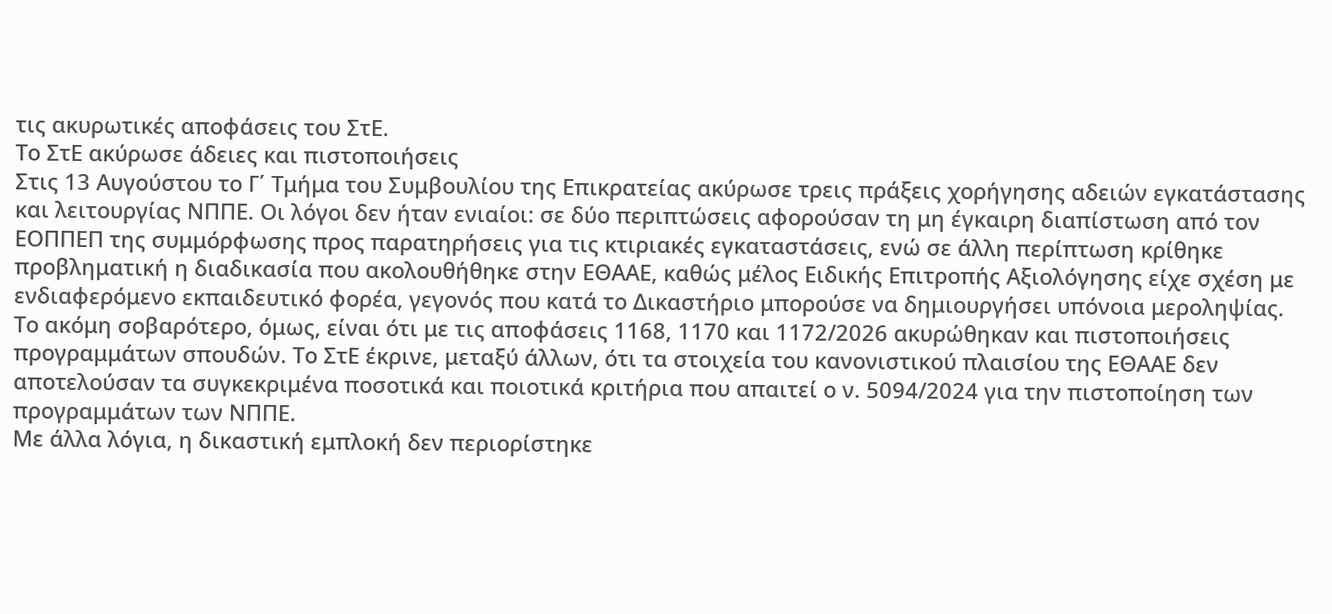τις ακυρωτικές αποφάσεις του ΣτΕ.
Το ΣτΕ ακύρωσε άδειες και πιστοποιήσεις
Στις 13 Αυγούστου το Γ΄ Τμήμα του Συμβουλίου της Επικρατείας ακύρωσε τρεις πράξεις χορήγησης αδειών εγκατάστασης και λειτουργίας ΝΠΠΕ. Οι λόγοι δεν ήταν ενιαίοι: σε δύο περιπτώσεις αφορούσαν τη μη έγκαιρη διαπίστωση από τον ΕΟΠΠΕΠ της συμμόρφωσης προς παρατηρήσεις για τις κτιριακές εγκαταστάσεις, ενώ σε άλλη περίπτωση κρίθηκε προβληματική η διαδικασία που ακολουθήθηκε στην ΕΘΑΑΕ, καθώς μέλος Ειδικής Επιτροπής Αξιολόγησης είχε σχέση με ενδιαφερόμενο εκπαιδευτικό φορέα, γεγονός που κατά το Δικαστήριο μπορούσε να δημιουργήσει υπόνοια μεροληψίας.
Το ακόμη σοβαρότερο, όμως, είναι ότι με τις αποφάσεις 1168, 1170 και 1172/2026 ακυρώθηκαν και πιστοποιήσεις προγραμμάτων σπουδών. Το ΣτΕ έκρινε, μεταξύ άλλων, ότι τα στοιχεία του κανονιστικού πλαισίου της ΕΘΑΑΕ δεν αποτελούσαν τα συγκεκριμένα ποσοτικά και ποιοτικά κριτήρια που απαιτεί ο ν. 5094/2024 για την πιστοποίηση των προγραμμάτων των ΝΠΠΕ.
Με άλλα λόγια, η δικαστική εμπλοκή δεν περιορίστηκε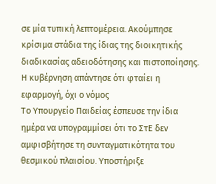σε μία τυπική λεπτομέρεια. Ακούμπησε κρίσιμα στάδια της ίδιας της διοικητικής διαδικασίας αδειοδότησης και πιστοποίησης.
Η κυβέρνηση απάντησε ότι φταίει η εφαρμογή, όχι ο νόμος
Το Υπουργείο Παιδείας έσπευσε την ίδια ημέρα να υπογραμμίσει ότι το ΣτΕ δεν αμφισβήτησε τη συνταγματικότητα του θεσμικού πλαισίου. Υποστήριξε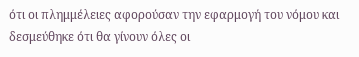ότι οι πλημμέλειες αφορούσαν την εφαρμογή του νόμου και δεσμεύθηκε ότι θα γίνουν όλες οι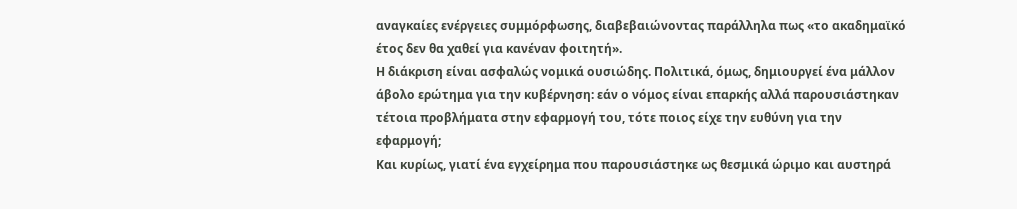αναγκαίες ενέργειες συμμόρφωσης, διαβεβαιώνοντας παράλληλα πως «το ακαδημαϊκό έτος δεν θα χαθεί για κανέναν φοιτητή».
Η διάκριση είναι ασφαλώς νομικά ουσιώδης. Πολιτικά, όμως, δημιουργεί ένα μάλλον άβολο ερώτημα για την κυβέρνηση: εάν ο νόμος είναι επαρκής αλλά παρουσιάστηκαν τέτοια προβλήματα στην εφαρμογή του, τότε ποιος είχε την ευθύνη για την εφαρμογή;
Και κυρίως, γιατί ένα εγχείρημα που παρουσιάστηκε ως θεσμικά ώριμο και αυστηρά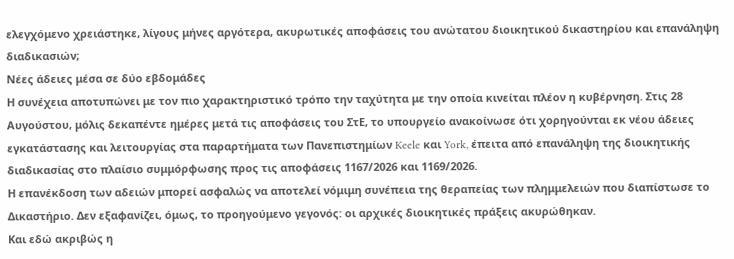ελεγχόμενο χρειάστηκε, λίγους μήνες αργότερα, ακυρωτικές αποφάσεις του ανώτατου διοικητικού δικαστηρίου και επανάληψη διαδικασιών;
Νέες άδειες μέσα σε δύο εβδομάδες
Η συνέχεια αποτυπώνει με τον πιο χαρακτηριστικό τρόπο την ταχύτητα με την οποία κινείται πλέον η κυβέρνηση. Στις 28 Αυγούστου, μόλις δεκαπέντε ημέρες μετά τις αποφάσεις του ΣτΕ, το υπουργείο ανακοίνωσε ότι χορηγούνται εκ νέου άδειες εγκατάστασης και λειτουργίας στα παραρτήματα των Πανεπιστημίων Keele και York, έπειτα από επανάληψη της διοικητικής διαδικασίας στο πλαίσιο συμμόρφωσης προς τις αποφάσεις 1167/2026 και 1169/2026.
Η επανέκδοση των αδειών μπορεί ασφαλώς να αποτελεί νόμιμη συνέπεια της θεραπείας των πλημμελειών που διαπίστωσε το Δικαστήριο. Δεν εξαφανίζει, όμως, το προηγούμενο γεγονός: οι αρχικές διοικητικές πράξεις ακυρώθηκαν.
Και εδώ ακριβώς η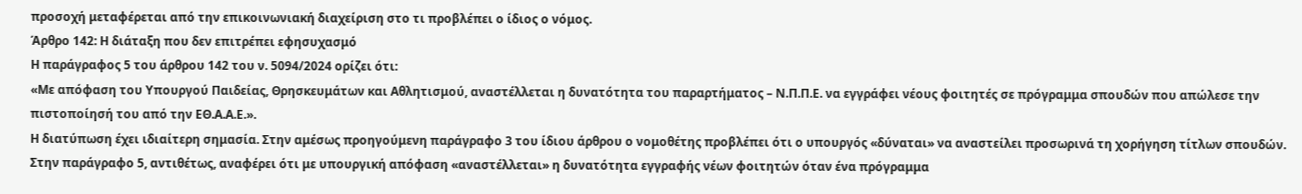προσοχή μεταφέρεται από την επικοινωνιακή διαχείριση στο τι προβλέπει ο ίδιος ο νόμος.
Άρθρο 142: Η διάταξη που δεν επιτρέπει εφησυχασμό
Η παράγραφος 5 του άρθρου 142 του ν. 5094/2024 ορίζει ότι:
«Με απόφαση του Υπουργού Παιδείας, Θρησκευμάτων και Αθλητισμού, αναστέλλεται η δυνατότητα του παραρτήματος – Ν.Π.Π.Ε. να εγγράφει νέους φοιτητές σε πρόγραμμα σπουδών που απώλεσε την πιστοποίησή του από την ΕΘ.Α.Α.Ε.».
Η διατύπωση έχει ιδιαίτερη σημασία. Στην αμέσως προηγούμενη παράγραφο 3 του ίδιου άρθρου ο νομοθέτης προβλέπει ότι ο υπουργός «δύναται» να αναστείλει προσωρινά τη χορήγηση τίτλων σπουδών. Στην παράγραφο 5, αντιθέτως, αναφέρει ότι με υπουργική απόφαση «αναστέλλεται» η δυνατότητα εγγραφής νέων φοιτητών όταν ένα πρόγραμμα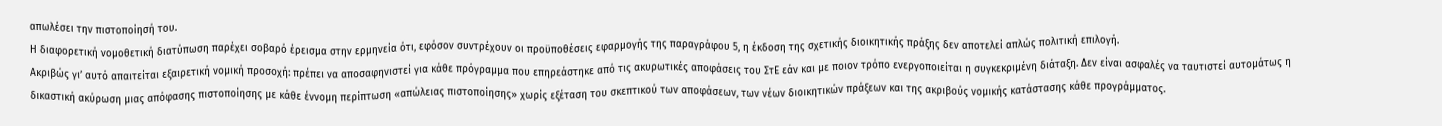απωλέσει την πιστοποίησή του.
Η διαφορετική νομοθετική διατύπωση παρέχει σοβαρό έρεισμα στην ερμηνεία ότι, εφόσον συντρέχουν οι προϋποθέσεις εφαρμογής της παραγράφου 5, η έκδοση της σχετικής διοικητικής πράξης δεν αποτελεί απλώς πολιτική επιλογή.
Ακριβώς γι’ αυτό απαιτείται εξαιρετική νομική προσοχή: πρέπει να αποσαφηνιστεί για κάθε πρόγραμμα που επηρεάστηκε από τις ακυρωτικές αποφάσεις του ΣτΕ εάν και με ποιον τρόπο ενεργοποιείται η συγκεκριμένη διάταξη. Δεν είναι ασφαλές να ταυτιστεί αυτομάτως η δικαστική ακύρωση μιας απόφασης πιστοποίησης με κάθε έννομη περίπτωση «απώλειας πιστοποίησης» χωρίς εξέταση του σκεπτικού των αποφάσεων, των νέων διοικητικών πράξεων και της ακριβούς νομικής κατάστασης κάθε προγράμματος.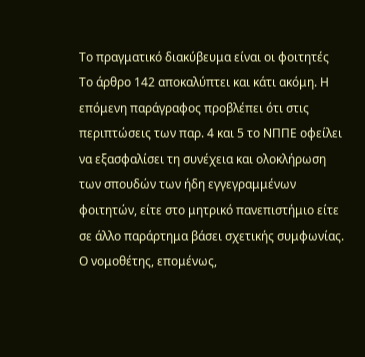Το πραγματικό διακύβευμα είναι οι φοιτητές
Το άρθρο 142 αποκαλύπτει και κάτι ακόμη. Η επόμενη παράγραφος προβλέπει ότι στις περιπτώσεις των παρ. 4 και 5 το ΝΠΠΕ οφείλει να εξασφαλίσει τη συνέχεια και ολοκλήρωση των σπουδών των ήδη εγγεγραμμένων φοιτητών, είτε στο μητρικό πανεπιστήμιο είτε σε άλλο παράρτημα βάσει σχετικής συμφωνίας.
Ο νομοθέτης, επομένως,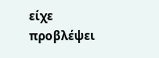είχε προβλέψει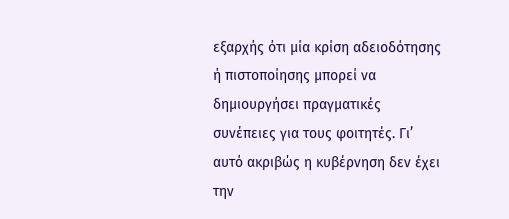εξαρχής ότι μία κρίση αδειοδότησης ή πιστοποίησης μπορεί να δημιουργήσει πραγματικές συνέπειες για τους φοιτητές. Γι’ αυτό ακριβώς η κυβέρνηση δεν έχει την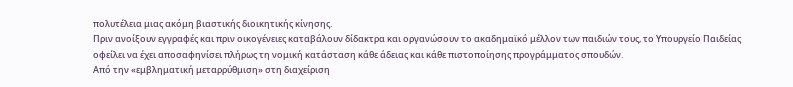πολυτέλεια μιας ακόμη βιαστικής διοικητικής κίνησης.
Πριν ανοίξουν εγγραφές και πριν οικογένειες καταβάλουν δίδακτρα και οργανώσουν το ακαδημαϊκό μέλλον των παιδιών τους, το Υπουργείο Παιδείας οφείλει να έχει αποσαφηνίσει πλήρως τη νομική κατάσταση κάθε άδειας και κάθε πιστοποίησης προγράμματος σπουδών.
Από την «εμβληματική μεταρρύθμιση» στη διαχείριση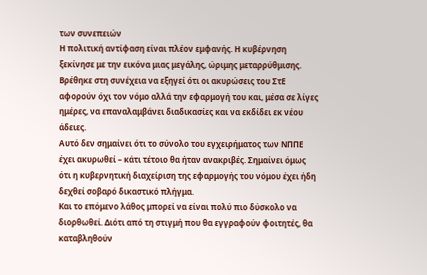των συνεπειών
Η πολιτική αντίφαση είναι πλέον εμφανής. Η κυβέρνηση ξεκίνησε με την εικόνα μιας μεγάλης, ώριμης μεταρρύθμισης. Βρέθηκε στη συνέχεια να εξηγεί ότι οι ακυρώσεις του ΣτΕ αφορούν όχι τον νόμο αλλά την εφαρμογή του και, μέσα σε λίγες ημέρες, να επαναλαμβάνει διαδικασίες και να εκδίδει εκ νέου άδειες.
Αυτό δεν σημαίνει ότι το σύνολο του εγχειρήματος των ΝΠΠΕ έχει ακυρωθεί – κάτι τέτοιο θα ήταν ανακριβές. Σημαίνει όμως ότι η κυβερνητική διαχείριση της εφαρμογής του νόμου έχει ήδη δεχθεί σοβαρό δικαστικό πλήγμα.
Και το επόμενο λάθος μπορεί να είναι πολύ πιο δύσκολο να διορθωθεί. Διότι από τη στιγμή που θα εγγραφούν φοιτητές, θα καταβληθούν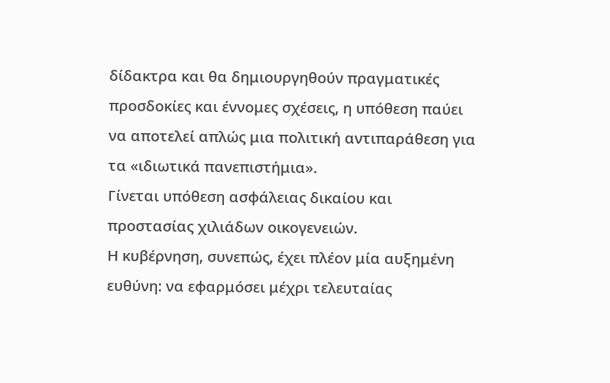δίδακτρα και θα δημιουργηθούν πραγματικές προσδοκίες και έννομες σχέσεις, η υπόθεση παύει να αποτελεί απλώς μια πολιτική αντιπαράθεση για τα «ιδιωτικά πανεπιστήμια».
Γίνεται υπόθεση ασφάλειας δικαίου και προστασίας χιλιάδων οικογενειών.
Η κυβέρνηση, συνεπώς, έχει πλέον μία αυξημένη ευθύνη: να εφαρμόσει μέχρι τελευταίας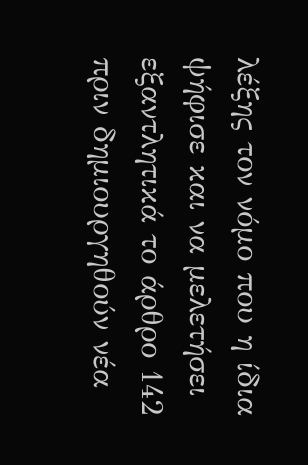λέξης τον νόμο που η ίδια ψήφισε και να μελετήσει εξαντλητικά το άρθρο 142 πριν δημιουργηθούν νέα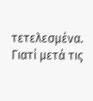τετελεσμένα. Γιατί μετά τις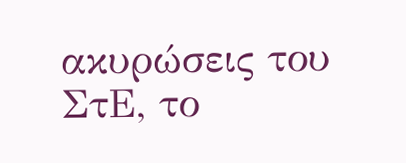ακυρώσεις του ΣτΕ, το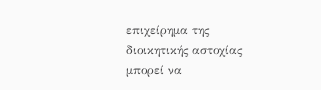επιχείρημα της διοικητικής αστοχίας μπορεί να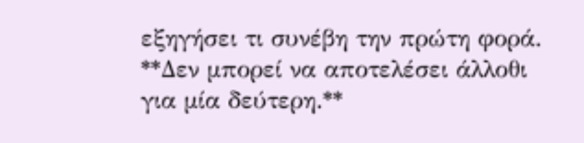εξηγήσει τι συνέβη την πρώτη φορά. **Δεν μπορεί να αποτελέσει άλλοθι για μία δεύτερη.**